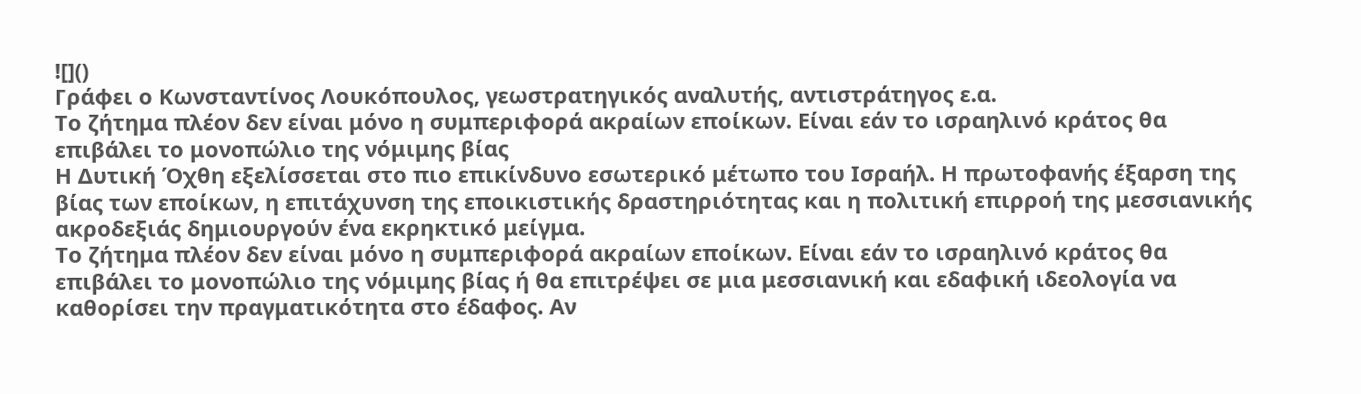![]()
Γράφει ο Κωνσταντίνος Λουκόπουλος, γεωστρατηγικός αναλυτής, αντιστράτηγος ε.α.
Το ζήτημα πλέον δεν είναι μόνο η συμπεριφορά ακραίων εποίκων. Είναι εάν το ισραηλινό κράτος θα επιβάλει το μονοπώλιο της νόμιμης βίας
Η Δυτική Όχθη εξελίσσεται στο πιο επικίνδυνο εσωτερικό μέτωπο του Ισραήλ. Η πρωτοφανής έξαρση της βίας των εποίκων, η επιτάχυνση της εποικιστικής δραστηριότητας και η πολιτική επιρροή της μεσσιανικής ακροδεξιάς δημιουργούν ένα εκρηκτικό μείγμα.
Το ζήτημα πλέον δεν είναι μόνο η συμπεριφορά ακραίων εποίκων. Είναι εάν το ισραηλινό κράτος θα επιβάλει το μονοπώλιο της νόμιμης βίας ή θα επιτρέψει σε μια μεσσιανική και εδαφική ιδεολογία να καθορίσει την πραγματικότητα στο έδαφος. Αν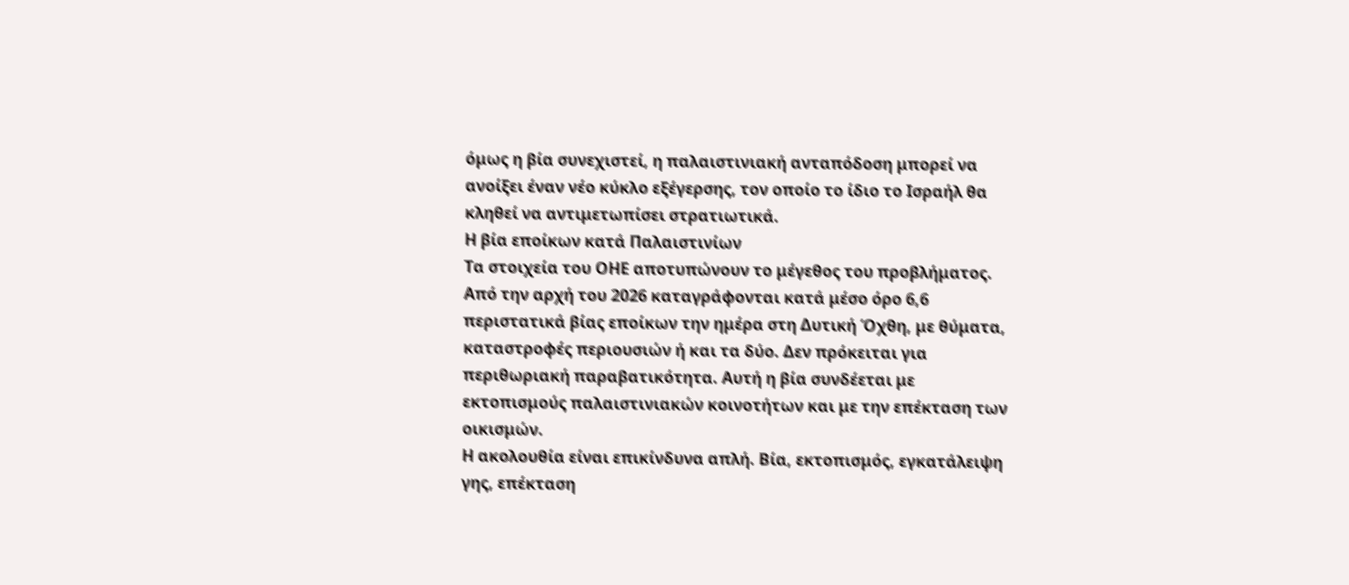όμως η βία συνεχιστεί, η παλαιστινιακή ανταπόδοση μπορεί να ανοίξει έναν νέο κύκλο εξέγερσης, τον οποίο το ίδιο το Ισραήλ θα κληθεί να αντιμετωπίσει στρατιωτικά.
Η βία εποίκων κατά Παλαιστινίων
Τα στοιχεία του ΟΗΕ αποτυπώνουν το μέγεθος του προβλήματος. Από την αρχή του 2026 καταγράφονται κατά μέσο όρο 6,6 περιστατικά βίας εποίκων την ημέρα στη Δυτική Όχθη, με θύματα, καταστροφές περιουσιών ή και τα δύο. Δεν πρόκειται για περιθωριακή παραβατικότητα. Αυτή η βία συνδέεται με εκτοπισμούς παλαιστινιακών κοινοτήτων και με την επέκταση των οικισμών.
Η ακολουθία είναι επικίνδυνα απλή. Βία, εκτοπισμός, εγκατάλειψη γης, επέκταση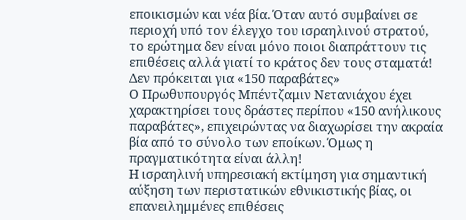εποικισμών και νέα βία. Όταν αυτό συμβαίνει σε περιοχή υπό τον έλεγχο του ισραηλινού στρατού, το ερώτημα δεν είναι μόνο ποιοι διαπράττουν τις επιθέσεις αλλά γιατί το κράτος δεν τους σταματά!
Δεν πρόκειται για «150 παραβάτες»
Ο Πρωθυπουργός Μπέντζαμιν Νετανιάχου έχει χαρακτηρίσει τους δράστες περίπου «150 ανήλικους παραβάτες», επιχειρώντας να διαχωρίσει την ακραία βία από το σύνολο των εποίκων. Όμως η πραγματικότητα είναι άλλη!
Η ισραηλινή υπηρεσιακή εκτίμηση για σημαντική αύξηση των περιστατικών εθνικιστικής βίας, οι επανειλημμένες επιθέσεις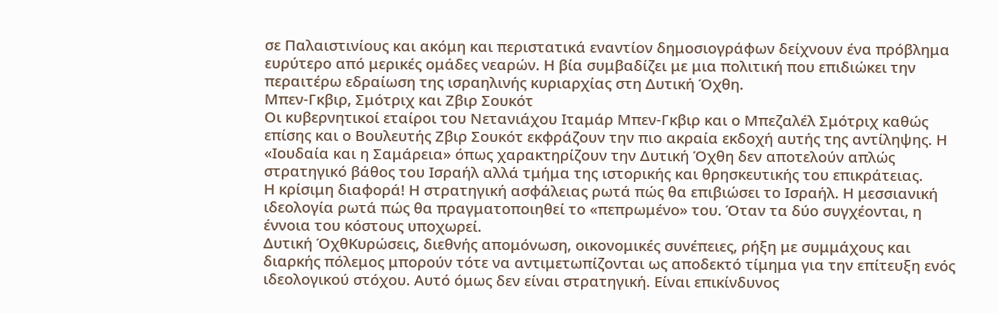σε Παλαιστινίους και ακόμη και περιστατικά εναντίον δημοσιογράφων δείχνουν ένα πρόβλημα ευρύτερο από μερικές ομάδες νεαρών. Η βία συμβαδίζει με μια πολιτική που επιδιώκει την περαιτέρω εδραίωση της ισραηλινής κυριαρχίας στη Δυτική Όχθη.
Μπεν-Γκβιρ, Σμότριχ και Ζβιρ Σουκότ
Οι κυβερνητικοί εταίροι του Νετανιάχου Ιταμάρ Μπεν-Γκβιρ και ο Μπεζαλέλ Σμότριχ καθώς επίσης και ο Βουλευτής Ζβιρ Σουκότ εκφράζουν την πιο ακραία εκδοχή αυτής της αντίληψης. Η «Ιουδαία και η Σαμάρεια» όπως χαρακτηρίζουν την Δυτική Όχθη δεν αποτελούν απλώς στρατηγικό βάθος του Ισραήλ αλλά τμήμα της ιστορικής και θρησκευτικής του επικράτειας.
Η κρίσιμη διαφορά! Η στρατηγική ασφάλειας ρωτά πώς θα επιβιώσει το Ισραήλ. Η μεσσιανική ιδεολογία ρωτά πώς θα πραγματοποιηθεί το «πεπρωμένο» του. Όταν τα δύο συγχέονται, η έννοια του κόστους υποχωρεί.
Δυτική ΌχθΚυρώσεις, διεθνής απομόνωση, οικονομικές συνέπειες, ρήξη με συμμάχους και διαρκής πόλεμος μπορούν τότε να αντιμετωπίζονται ως αποδεκτό τίμημα για την επίτευξη ενός ιδεολογικού στόχου. Αυτό όμως δεν είναι στρατηγική. Είναι επικίνδυνος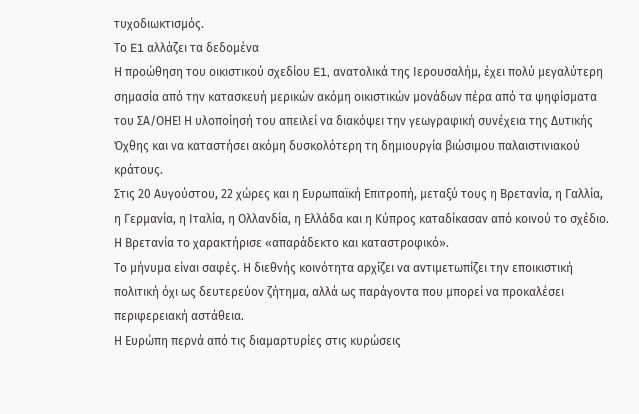τυχοδιωκτισμός.
Το E1 αλλάζει τα δεδομένα
Η προώθηση του οικιστικού σχεδίου E1, ανατολικά της Ιερουσαλήμ, έχει πολύ μεγαλύτερη σημασία από την κατασκευή μερικών ακόμη οικιστικών μονάδων πέρα από τα ψηφίσματα του ΣΑ/ΟΗΕ! Η υλοποίησή του απειλεί να διακόψει την γεωγραφική συνέχεια της Δυτικής Όχθης και να καταστήσει ακόμη δυσκολότερη τη δημιουργία βιώσιμου παλαιστινιακού κράτους.
Στις 20 Αυγούστου, 22 χώρες και η Ευρωπαϊκή Επιτροπή, μεταξύ τους η Βρετανία, η Γαλλία, η Γερμανία, η Ιταλία, η Ολλανδία, η Ελλάδα και η Κύπρος καταδίκασαν από κοινού το σχέδιο. Η Βρετανία το χαρακτήρισε «απαράδεκτο και καταστροφικό».
Το μήνυμα είναι σαφές. Η διεθνής κοινότητα αρχίζει να αντιμετωπίζει την εποικιστική πολιτική όχι ως δευτερεύον ζήτημα, αλλά ως παράγοντα που μπορεί να προκαλέσει περιφερειακή αστάθεια.
Η Ευρώπη περνά από τις διαμαρτυρίες στις κυρώσεις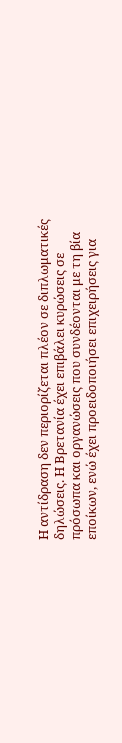Η αντίδραση δεν περιορίζεται πλέον σε διπλωματικές δηλώσεις. Η Βρετανία έχει επιβάλει κυρώσεις σε πρόσωπα και οργανώσεις που συνδέονται με τη βία εποίκων, ενώ έχει προειδοποιήσει επιχειρήσεις για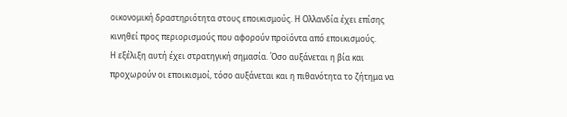οικονομική δραστηριότητα στους εποικισμούς. Η Ολλανδία έχει επίσης κινηθεί προς περιορισμούς που αφορούν προϊόντα από εποικισμούς.
Η εξέλιξη αυτή έχει στρατηγική σημασία. Όσο αυξάνεται η βία και προχωρούν οι εποικισμοί, τόσο αυξάνεται και η πιθανότητα το ζήτημα να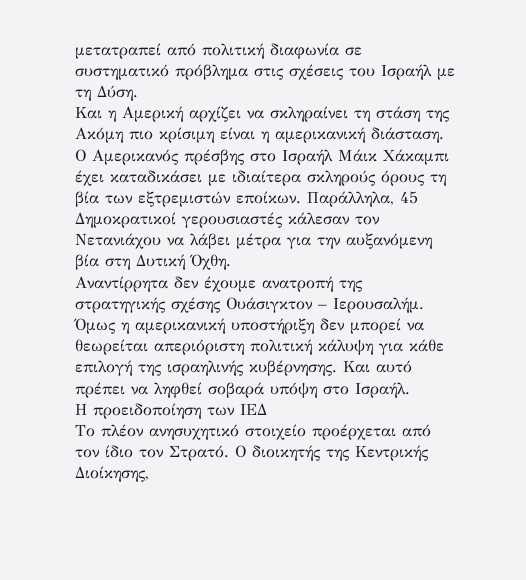μετατραπεί από πολιτική διαφωνία σε συστηματικό πρόβλημα στις σχέσεις του Ισραήλ με τη Δύση.
Και η Αμερική αρχίζει να σκληραίνει τη στάση της
Ακόμη πιο κρίσιμη είναι η αμερικανική διάσταση. Ο Αμερικανός πρέσβης στο Ισραήλ Μάικ Χάκαμπι έχει καταδικάσει με ιδιαίτερα σκληρούς όρους τη βία των εξτρεμιστών εποίκων. Παράλληλα, 45 Δημοκρατικοί γερουσιαστές κάλεσαν τον Νετανιάχου να λάβει μέτρα για την αυξανόμενη βία στη Δυτική Όχθη.
Αναντίρρητα δεν έχουμε ανατροπή της στρατηγικής σχέσης Ουάσιγκτον – Ιερουσαλήμ. Όμως η αμερικανική υποστήριξη δεν μπορεί να θεωρείται απεριόριστη πολιτική κάλυψη για κάθε επιλογή της ισραηλινής κυβέρνησης. Και αυτό πρέπει να ληφθεί σοβαρά υπόψη στο Ισραήλ.
Η προειδοποίηση των ΙΕΔ
Το πλέον ανησυχητικό στοιχείο προέρχεται από τον ίδιο τον Στρατό. Ο διοικητής της Κεντρικής Διοίκησης,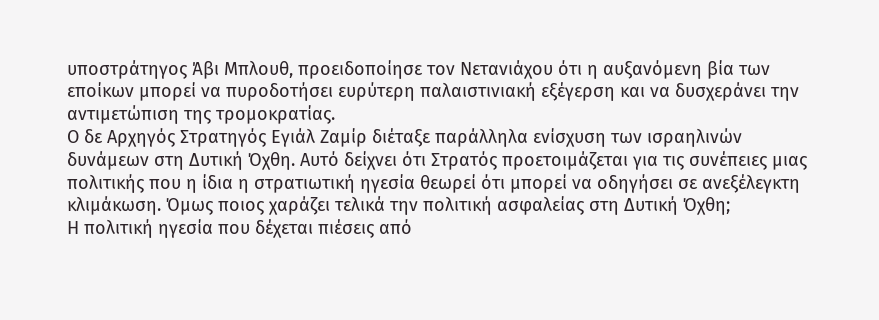υποστράτηγος Άβι Μπλουθ, προειδοποίησε τον Νετανιάχου ότι η αυξανόμενη βία των εποίκων μπορεί να πυροδοτήσει ευρύτερη παλαιστινιακή εξέγερση και να δυσχεράνει την αντιμετώπιση της τρομοκρατίας.
Ο δε Αρχηγός Στρατηγός Εγιάλ Ζαμίρ διέταξε παράλληλα ενίσχυση των ισραηλινών δυνάμεων στη Δυτική Όχθη. Αυτό δείχνει ότι Στρατός προετοιμάζεται για τις συνέπειες μιας πολιτικής που η ίδια η στρατιωτική ηγεσία θεωρεί ότι μπορεί να οδηγήσει σε ανεξέλεγκτη κλιμάκωση. Όμως ποιος χαράζει τελικά την πολιτική ασφαλείας στη Δυτική Όχθη;
Η πολιτική ηγεσία που δέχεται πιέσεις από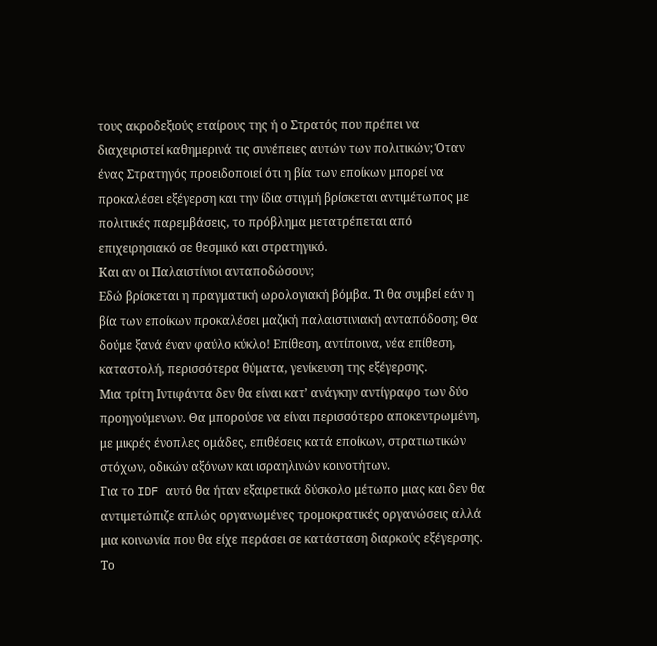τους ακροδεξιούς εταίρους της ή ο Στρατός που πρέπει να διαχειριστεί καθημερινά τις συνέπειες αυτών των πολιτικών; Όταν ένας Στρατηγός προειδοποιεί ότι η βία των εποίκων μπορεί να προκαλέσει εξέγερση και την ίδια στιγμή βρίσκεται αντιμέτωπος με πολιτικές παρεμβάσεις, το πρόβλημα μετατρέπεται από επιχειρησιακό σε θεσμικό και στρατηγικό.
Και αν οι Παλαιστίνιοι ανταποδώσουν;
Εδώ βρίσκεται η πραγματική ωρολογιακή βόμβα. Τι θα συμβεί εάν η βία των εποίκων προκαλέσει μαζική παλαιστινιακή ανταπόδοση; Θα δούμε ξανά έναν φαύλο κύκλο! Επίθεση, αντίποινα, νέα επίθεση, καταστολή, περισσότερα θύματα, γενίκευση της εξέγερσης.
Μια τρίτη Ιντιφάντα δεν θα είναι κατ’ ανάγκην αντίγραφο των δύο προηγούμενων. Θα μπορούσε να είναι περισσότερο αποκεντρωμένη, με μικρές ένοπλες ομάδες, επιθέσεις κατά εποίκων, στρατιωτικών στόχων, οδικών αξόνων και ισραηλινών κοινοτήτων.
Για το IDF αυτό θα ήταν εξαιρετικά δύσκολο μέτωπο μιας και δεν θα αντιμετώπιζε απλώς οργανωμένες τρομοκρατικές οργανώσεις αλλά μια κοινωνία που θα είχε περάσει σε κατάσταση διαρκούς εξέγερσης.
Το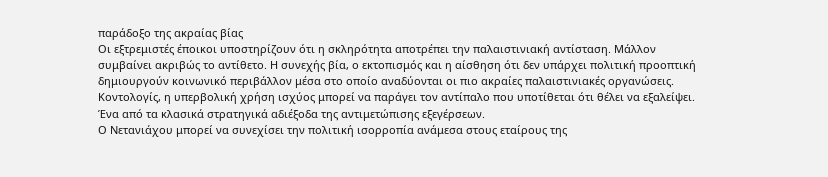παράδοξο της ακραίας βίας
Οι εξτρεμιστές έποικοι υποστηρίζουν ότι η σκληρότητα αποτρέπει την παλαιστινιακή αντίσταση. Μάλλον συμβαίνει ακριβώς το αντίθετο. Η συνεχής βία, ο εκτοπισμός και η αίσθηση ότι δεν υπάρχει πολιτική προοπτική δημιουργούν κοινωνικό περιβάλλον μέσα στο οποίο αναδύονται οι πιο ακραίες παλαιστινιακές οργανώσεις.
Κοντολογίς, η υπερβολική χρήση ισχύος μπορεί να παράγει τον αντίπαλο που υποτίθεται ότι θέλει να εξαλείψει. Ένα από τα κλασικά στρατηγικά αδιέξοδα της αντιμετώπισης εξεγέρσεων.
Ο Νετανιάχου μπορεί να συνεχίσει την πολιτική ισορροπία ανάμεσα στους εταίρους της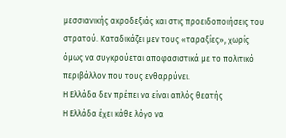μεσσιανικής ακροδεξιάς και στις προειδοποιήσεις του στρατού. Καταδικάζει μεν τους «ταραξίες», χωρίς όμως να συγκρούεται αποφασιστικά με το πολιτικό περιβάλλον που τους ενθαρρύνει.
Η Ελλάδα δεν πρέπει να είναι απλός θεατής
Η Ελλάδα έχει κάθε λόγο να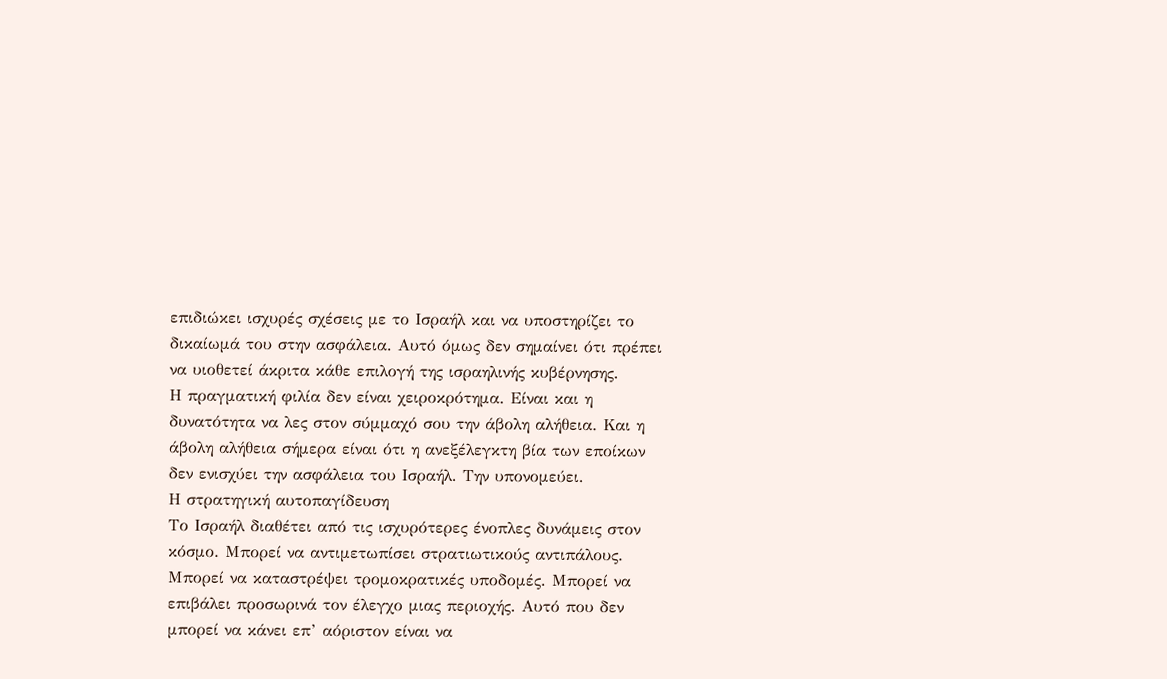επιδιώκει ισχυρές σχέσεις με το Ισραήλ και να υποστηρίζει το δικαίωμά του στην ασφάλεια. Αυτό όμως δεν σημαίνει ότι πρέπει να υιοθετεί άκριτα κάθε επιλογή της ισραηλινής κυβέρνησης.
Η πραγματική φιλία δεν είναι χειροκρότημα. Είναι και η δυνατότητα να λες στον σύμμαχό σου την άβολη αλήθεια. Και η άβολη αλήθεια σήμερα είναι ότι η ανεξέλεγκτη βία των εποίκων δεν ενισχύει την ασφάλεια του Ισραήλ. Την υπονομεύει.
Η στρατηγική αυτοπαγίδευση
Το Ισραήλ διαθέτει από τις ισχυρότερες ένοπλες δυνάμεις στον κόσμο. Μπορεί να αντιμετωπίσει στρατιωτικούς αντιπάλους. Μπορεί να καταστρέψει τρομοκρατικές υποδομές. Μπορεί να επιβάλει προσωρινά τον έλεγχο μιας περιοχής. Αυτό που δεν μπορεί να κάνει επ’ αόριστον είναι να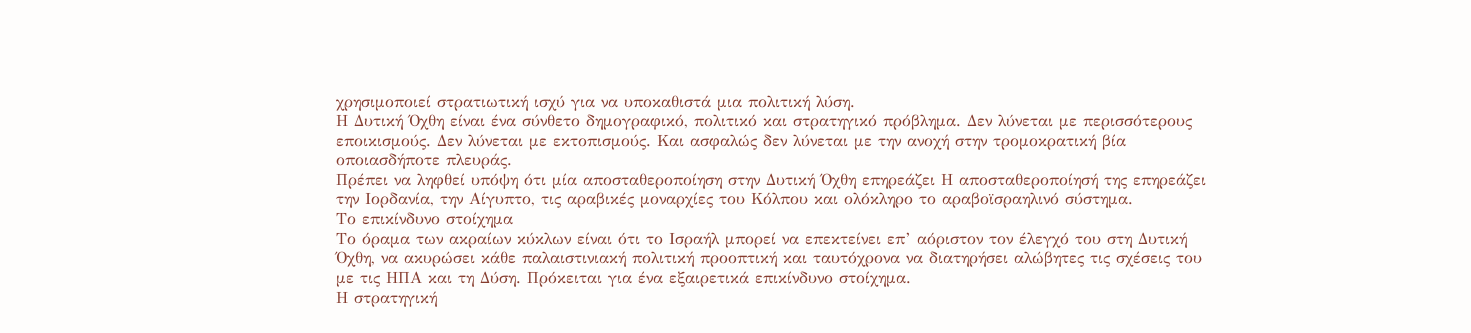χρησιμοποιεί στρατιωτική ισχύ για να υποκαθιστά μια πολιτική λύση.
Η Δυτική Όχθη είναι ένα σύνθετο δημογραφικό, πολιτικό και στρατηγικό πρόβλημα. Δεν λύνεται με περισσότερους εποικισμούς. Δεν λύνεται με εκτοπισμούς. Και ασφαλώς δεν λύνεται με την ανοχή στην τρομοκρατική βία οποιασδήποτε πλευράς.
Πρέπει να ληφθεί υπόψη ότι μία αποσταθεροποίηση στην Δυτική Όχθη επηρεάζει Η αποσταθεροποίησή της επηρεάζει την Ιορδανία, την Αίγυπτο, τις αραβικές μοναρχίες του Κόλπου και ολόκληρο το αραβοϊσραηλινό σύστημα.
Το επικίνδυνο στοίχημα
Το όραμα των ακραίων κύκλων είναι ότι το Ισραήλ μπορεί να επεκτείνει επ’ αόριστον τον έλεγχό του στη Δυτική Όχθη, να ακυρώσει κάθε παλαιστινιακή πολιτική προοπτική και ταυτόχρονα να διατηρήσει αλώβητες τις σχέσεις του με τις ΗΠΑ και τη Δύση. Πρόκειται για ένα εξαιρετικά επικίνδυνο στοίχημα.
Η στρατηγική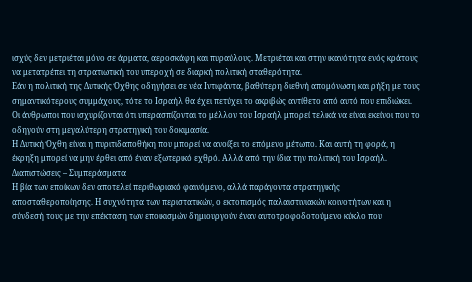ισχύς δεν μετριέται μόνο σε άρματα, αεροσκάφη και πυραύλους. Μετριέται και στην ικανότητα ενός κράτους να μετατρέπει τη στρατιωτική του υπεροχή σε διαρκή πολιτική σταθερότητα.
Εάν η πολιτική της Δυτικής Όχθης οδηγήσει σε νέα Ιντιφάντα, βαθύτερη διεθνή απομόνωση και ρήξη με τους σημαντικότερους συμμάχους, τότε το Ισραήλ θα έχει πετύχει το ακριβώς αντίθετο από αυτό που επιδιώκει. Οι άνθρωποι που ισχυρίζονται ότι υπερασπίζονται το μέλλον του Ισραήλ μπορεί τελικά να είναι εκείνοι που το οδηγούν στη μεγαλύτερη στρατηγική του δοκιμασία.
Η Δυτική Όχθη είναι η πυριτιδαποθήκη που μπορεί να ανοίξει το επόμενο μέτωπο. Και αυτή τη φορά, η έκρηξη μπορεί να μην έρθει από έναν εξωτερικό εχθρό. Αλλά από την ίδια την πολιτική του Ισραήλ.
Διαπιστώσεις – Συμπεράσματα
Η βία των εποίκων δεν αποτελεί περιθωριακό φαινόμενο, αλλά παράγοντα στρατηγικής αποσταθεροποίησης. Η συχνότητα των περιστατικών, ο εκτοπισμός παλαιστινιακών κοινοτήτων και η σύνδεσή τους με την επέκταση των εποικισμών δημιουργούν έναν αυτοτροφοδοτούμενο κύκλο που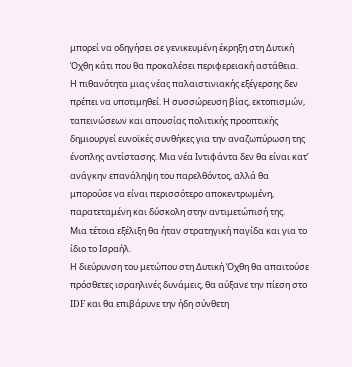μπορεί να οδηγήσει σε γενικευμένη έκρηξη στη Δυτική Όχθη κάτι που θα προκαλέσει περιφερειακή αστάθεια.
Η πιθανότητα μιας νέας παλαιστινιακής εξέγερσης δεν πρέπει να υποτιμηθεί. Η συσσώρευση βίας, εκτοπισμών, ταπεινώσεων και απουσίας πολιτικής προοπτικής δημιουργεί ευνοϊκές συνθήκες για την αναζωπύρωση της ένοπλης αντίστασης. Μια νέα Ιντιφάντα δεν θα είναι κατ’ ανάγκην επανάληψη του παρελθόντος, αλλά θα μπορούσε να είναι περισσότερο αποκεντρωμένη, παρατεταμένη και δύσκολη στην αντιμετώπισή της.
Μια τέτοια εξέλιξη θα ήταν στρατηγική παγίδα και για το ίδιο το Ισραήλ.
Η διεύρυνση του μετώπου στη Δυτική Όχθη θα απαιτούσε πρόσθετες ισραηλινές δυνάμεις, θα αύξανε την πίεση στο IDF και θα επιβάρυνε την ήδη σύνθετη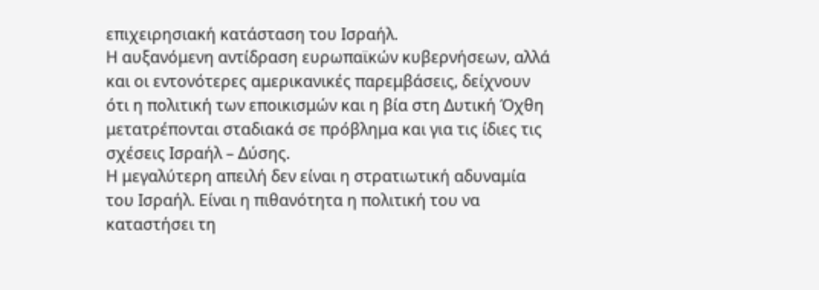επιχειρησιακή κατάσταση του Ισραήλ.
Η αυξανόμενη αντίδραση ευρωπαϊκών κυβερνήσεων, αλλά και οι εντονότερες αμερικανικές παρεμβάσεις, δείχνουν ότι η πολιτική των εποικισμών και η βία στη Δυτική Όχθη μετατρέπονται σταδιακά σε πρόβλημα και για τις ίδιες τις σχέσεις Ισραήλ – Δύσης.
Η μεγαλύτερη απειλή δεν είναι η στρατιωτική αδυναμία του Ισραήλ. Είναι η πιθανότητα η πολιτική του να καταστήσει τη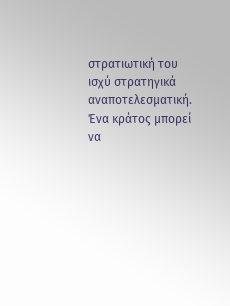στρατιωτική του ισχύ στρατηγικά αναποτελεσματική. Ένα κράτος μπορεί να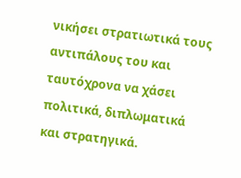νικήσει στρατιωτικά τους αντιπάλους του και ταυτόχρονα να χάσει πολιτικά, διπλωματικά και στρατηγικά.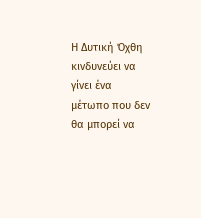Η Δυτική Όχθη κινδυνεύει να γίνει ένα μέτωπο που δεν θα μπορεί να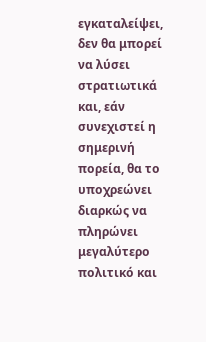εγκαταλείψει, δεν θα μπορεί να λύσει στρατιωτικά και, εάν συνεχιστεί η σημερινή πορεία, θα το υποχρεώνει διαρκώς να πληρώνει μεγαλύτερο πολιτικό και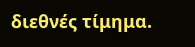διεθνές τίμημα.